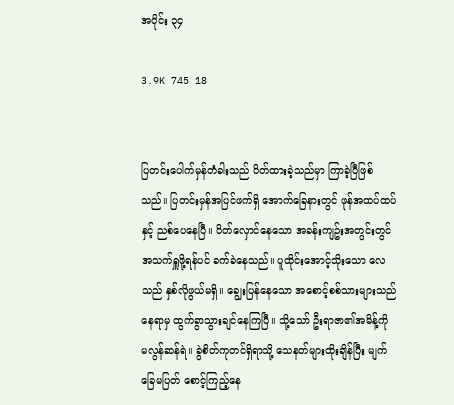အပိုင်း ၃၄

3.9K 745 18


ပြတင်းပေါက်မှန်တံခါးသည် ပိတ်ထားခဲ့သည်မှာ ကြာခဲ့ပြီဖြစ်သည်။ ပြတင်းမှန်အပြင်ဖက်ရှိ အောက်ခြေနားတွင် ဖုန်အထပ်ထပ်နှင့် ညစ်ပေနေပြီ။ ပိတ်လှောင်နေသော အခန်းကျဥ်းအတွင်းတွင် အသက်ရှူဖို့ရန်ပင် ခက်ခဲနေသည်။ ပူထိုင်းအောင့်သိုးသော လေသည် နှစ်လိုဖွယ်မရှိ။ ချွေးပြန်နေသော အစောင့်စစ်သားများသည် နေရာမှ ထွက်ခွာသွားချင်နေကြပြီ။ သို့သော် ဦးရာဇာ၏အမိန့်ကို မလွန်ဆန်ရဲ။ ခွဲစိတ်ကုတင်ရှိရာသို့ သေနတ်များထိုးချိန်ပြီး မျက်ခြေမပြတ် စောင့်ကြည့်နေ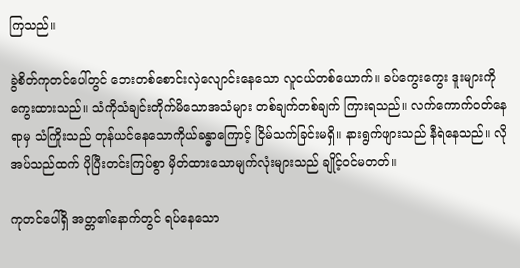ကြသည်။

ခွဲစိတ်ကုတင်ပေါ်တွင် ဘေးတစ်စောင်းလှဲလျောင်းနေသော လူငယ်တစ်ယောက်။ ခပ်ကွေးကွေး ဒူးများကို ကွေးထားသည်။ သံကိုသံချင်းတိုက်မိသောအသံများ တစ်ချက်တစ်ချက် ကြားရသည်။ လက်ကောက်၀တ်နေရာမှ သံကြိုးသည် တုန်ယင်နေသောကိုယ်ခန္ဓာကြောင့် ငြိမ်သက်ခြင်းမရှိ။ နားရွက်ဖျားသည် နီရဲနေသည်။ လိုအပ်သည်ထက် ပိုပြီးတင်းကြပ်စွာ မှိတ်ထားသောမျက်လုံးများသည် ချိုင့်၀င်မတတ်။

ကုတင်ပေါ်ရှိ အတ္တ၏နောက်တွင် ရပ်နေသော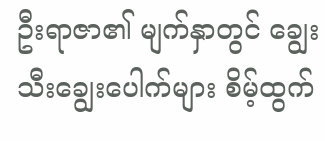ဦးရာဇာ၏ မျက်နှာတွင် ချွေးသီးချွေးပေါက်များ စိမ့်ထွက်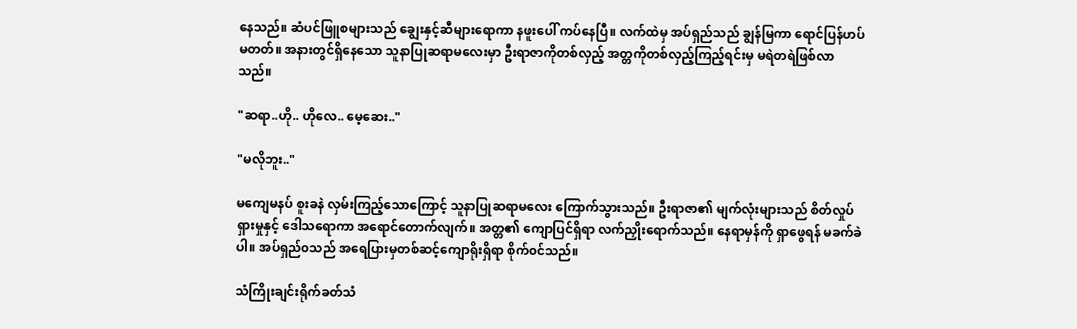နေသည်။ ဆံပင်ဖြူစများသည် ချွေးနှင့်ဆီများရောကာ နဖူးပေါ် ကပ်နေပြီ။ လက်ထဲမှ အပ်ရှည်သည် ချွန်မြကာ ရောင်ပြန်ဟပ်မတတ်။ အနားတွင်ရှိနေသော သူနာပြုဆရာမလေးမှာ ဦးရာဇာကိုတစ်လှည့် အတ္တကိုတစ်လှည့်ကြည့်ရင်းမှ မရဲတရဲဖြစ်လာသည်။

"ဆရာ..ဟို.. ဟိုလေ.. မေ့ဆေး.."

"မလိုဘူး.."

မကျေမနပ် စူးခနဲ လှမ်းကြည့်သောကြောင့် သူနာပြုဆရာမလေး ကြောက်သွားသည်။ ဦးရာဇာ၏ မျက်လုံးများသည် စိတ်လှုပ်ရှားမှုနှင့် ဒေါသရောကာ အရောင်တောက်လျက်။ အတ္တ၏ ကျောပြင်ရှိရာ လက်ညှိုးရောက်သည်။ နေရာမှန်ကို ရှာဖွေရန် မခက်ခဲပါ။ အပ်ရှည်၀သည် အရေပြားမှတစ်ဆင့်ကျောရိုးရှိရာ စိုက်၀င်သည်။

သံကြိုးချင်းရိုက်ခတ်သံ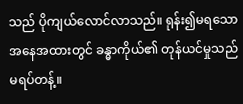သည် ပိုကျယ်လောင်လာသည်။ ရုန်း၍မရသောအနေအထားတွင် ခန္ဓာကိုယ်၏ တုန်ယင်မှုသည်မရပ်တန့်။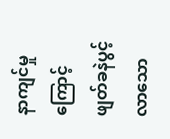နာကျင်မှုကြောင့် ဖျတ်ခနဲပွင့်လာသော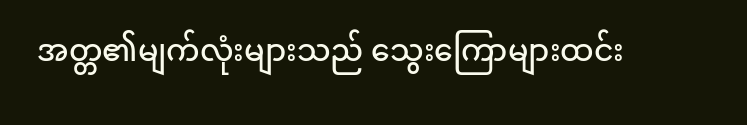အတ္တ၏မျက်လုံးများသည် သွေးကြောများထင်း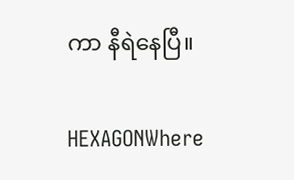ကာ နီရဲနေပြီ။

HEXAGONWhere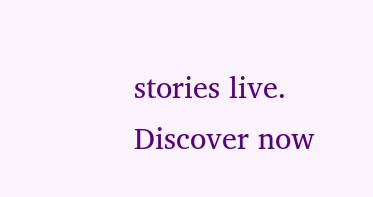stories live. Discover now